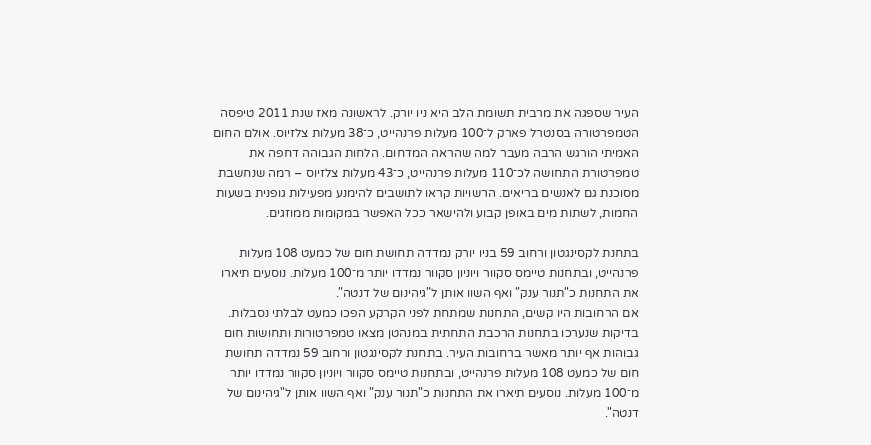העיר שספגה את מרבית תשומת הלב היא ניו יורק. לראשונה מאז שנת 2011 טיפסה הטמפרטורה בסנטרל פארק ל־100 מעלות פרנהייט, כ־38 מעלות צלזיוס. אולם החום האמיתי הורגש הרבה מעבר למה שהראה המדחום. הלחות הגבוהה דחפה את טמפרטורת התחושה לכ־110 מעלות פרנהייט, כ־43 מעלות צלזיוס – רמה שנחשבת מסוכנת גם לאנשים בריאים. הרשויות קראו לתושבים להימנע מפעילות גופנית בשעות החמות, לשתות מים באופן קבוע ולהישאר ככל האפשר במקומות ממוזגים.

בתחנת לקסינגטון ורחוב 59 בניו יורק נמדדה תחושת חום של כמעט 108 מעלות פרנהייט, ובתחנות טיימס סקוור ויוניון סקוור נמדדו יותר מ־100 מעלות. נוסעים תיארו את התחנות כ"תנור ענק" ואף השוו אותן ל"גיהינום של דנטה".
אם הרחובות היו קשים, התחנות שמתחת לפני הקרקע הפכו כמעט לבלתי נסבלות. בדיקות שנערכו בתחנות הרכבת התחתית במנהטן מצאו טמפרטורות ותחושות חום גבוהות אף יותר מאשר ברחובות העיר. בתחנת לקסינגטון ורחוב 59 נמדדה תחושת חום של כמעט 108 מעלות פרנהייט, ובתחנות טיימס סקוור ויוניון סקוור נמדדו יותר מ־100 מעלות. נוסעים תיארו את התחנות כ"תנור ענק" ואף השוו אותן ל"גיהינום של דנטה".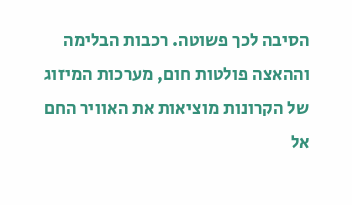הסיבה לכך פשוטה. רכבות הבלימה וההאצה פולטות חום, מערכות המיזוג של הקרונות מוציאות את האוויר החם אל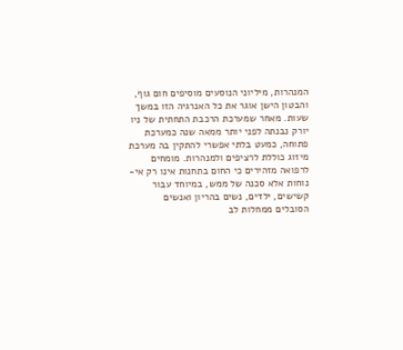המנהרות, מיליוני הנוסעים מוסיפים חום גוף, והבטון הישן אוגר את כל האנרגיה הזו במשך שעות. מאחר שמערכת הרכבת התחתית של ניו יורק נבנתה לפני יותר ממאה שנה כמערכת פתוחה, כמעט בלתי אפשרי להתקין בה מערכת מיזוג כוללת לרציפים ולמנהרות. מומחים לרפואה מזהירים כי החום בתחנות אינו רק אי-נוחות אלא סכנה של ממש, במיוחד עבור קשישים, ילדים, נשים בהריון ואנשים הסובלים ממחלות לב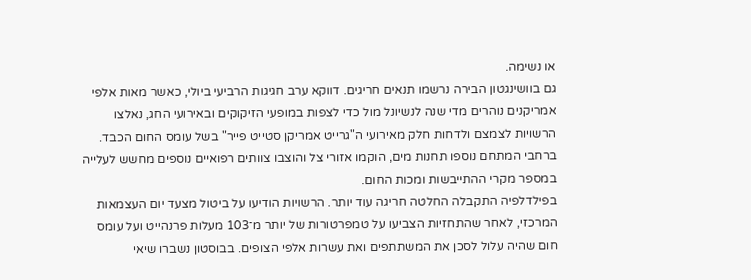או נשימה.
גם בוושינגטון הבירה נרשמו תנאים חריגים. דווקא ערב חגיגות הרביעי ביולי, כאשר מאות אלפי אמריקנים נוהרים מדי שנה לנשיונל מול כדי לצפות במופעי הזיקוקים ובאירועי החג, נאלצו הרשויות לצמצם ולדחות חלק מאירועי ה"גרייט אמריקן סטייט פייר" בשל עומס החום הכבד. ברחבי המתחם נוספו תחנות מים, הוקמו אזורי צל והוצבו צוותים רפואיים נוספים מחשש לעלייה במספר מקרי ההתייבשות ומכות החום.
בפילדלפיה התקבלה החלטה חריגה עוד יותר. הרשויות הודיעו על ביטול מצעד יום העצמאות המרכזי, לאחר שהתחזיות הצביעו על טמפרטורות של יותר מ־103 מעלות פרנהייט ועל עומס חום שהיה עלול לסכן את המשתתפים ואת עשרות אלפי הצופים. בבוסטון נשברו שיאי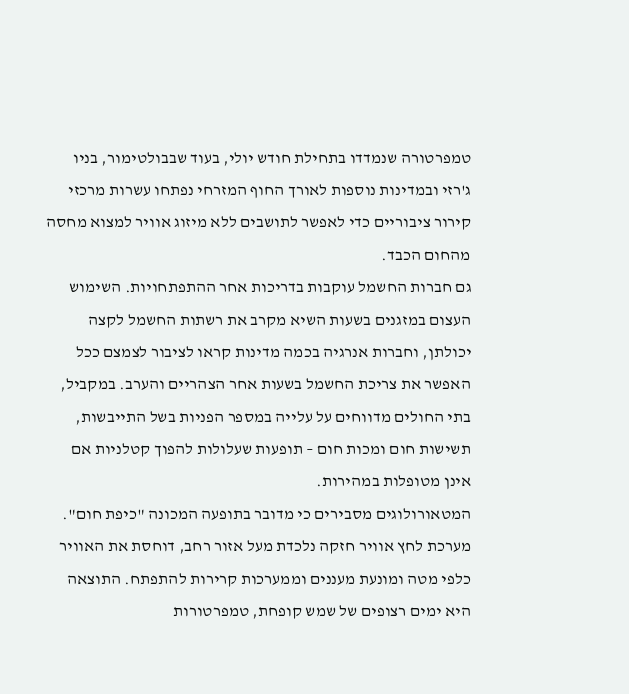טמפרטורה שנמדדו בתחילת חודש יולי, בעוד שבבולטימור, בניו ג'רזי ובמדינות נוספות לאורך החוף המזרחי נפתחו עשרות מרכזי קירור ציבוריים כדי לאפשר לתושבים ללא מיזוג אוויר למצוא מחסה מהחום הכבד.
גם חברות החשמל עוקבות בדריכות אחר ההתפתחויות. השימוש העצום במזגנים בשעות השיא מקרב את רשתות החשמל לקצה יכולתן, וחברות אנרגיה בכמה מדינות קראו לציבור לצמצם ככל האפשר את צריכת החשמל בשעות אחר הצהריים והערב. במקביל, בתי החולים מדווחים על עלייה במספר הפניות בשל התייבשות, תשישות חום ומכות חום – תופעות שעלולות להפוך קטלניות אם אינן מטופלות במהירות.
המטאורולוגים מסבירים כי מדובר בתופעה המכונה "כיפת חום". מערכת לחץ אוויר חזקה נלכדת מעל אזור רחב, דוחסת את האוויר כלפי מטה ומונעת מעננים וממערכות קרירות להתפתח. התוצאה היא ימים רצופים של שמש קופחת, טמפרטורות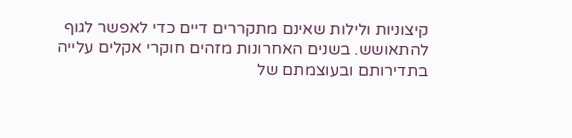קיצוניות ולילות שאינם מתקררים דיים כדי לאפשר לגוף להתאושש. בשנים האחרונות מזהים חוקרי אקלים עלייה בתדירותם ובעוצמתם של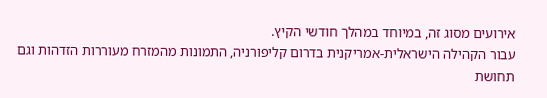אירועים מסוג זה, במיוחד במהלך חודשי הקיץ.
עבור הקהילה הישראלית-אמריקנית בדרום קליפורניה, התמונות מהמזרח מעוררות הזדהות וגם תחושת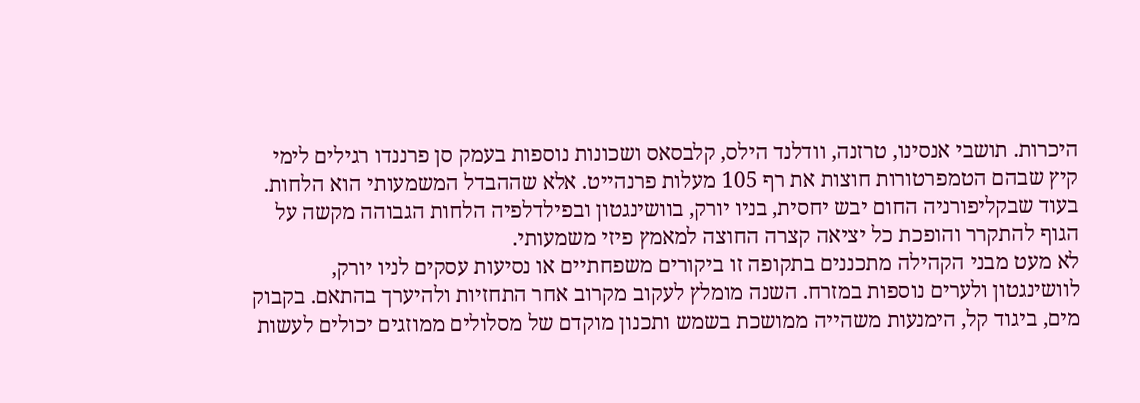היכרות. תושבי אנסינו, טרזנה, וודלנד הילס, קלבסאס ושכונות נוספות בעמק סן פרננדו רגילים לימי קיץ שבהם הטמפרטורות חוצות את רף 105 מעלות פרנהייט. אלא שההבדל המשמעותי הוא הלחות. בעוד שבקליפורניה החום יבש יחסית, בניו יורק, בוושינגטון ובפילדלפיה הלחות הגבוהה מקשה על הגוף להתקרר והופכת כל יציאה קצרה החוצה למאמץ פיזי משמעותי.
לא מעט מבני הקהילה מתכננים בתקופה זו ביקורים משפחתיים או נסיעות עסקים לניו יורק, לוושינגטון ולערים נוספות במזרח. השנה מומלץ לעקוב מקרוב אחר התחזיות ולהיערך בהתאם. בקבוק מים, ביגוד קל, הימנעות משהייה ממושכת בשמש ותכנון מוקדם של מסלולים ממוזגים יכולים לעשות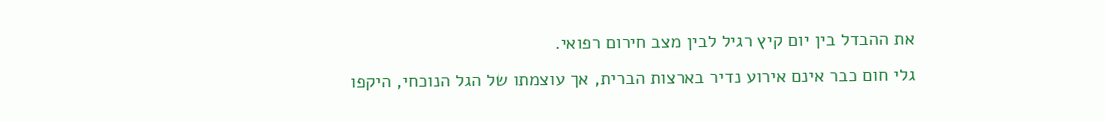את ההבדל בין יום קיץ רגיל לבין מצב חירום רפואי.
גלי חום כבר אינם אירוע נדיר בארצות הברית, אך עוצמתו של הגל הנוכחי, היקפו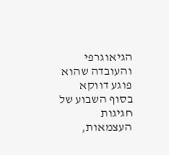הגיאוגרפי והעובדה שהוא פוגע דווקא בסוף השבוע של חגיגות העצמאות,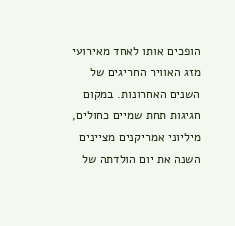הופכים אותו לאחד מאירועי מזג האוויר החריגים של השנים האחרונות. במקום חגיגות תחת שמיים כחולים, מיליוני אמריקנים מציינים השנה את יום הולדתה של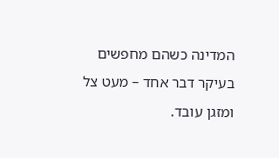המדינה כשהם מחפשים בעיקר דבר אחד – מעט צל ומזגן עובד.